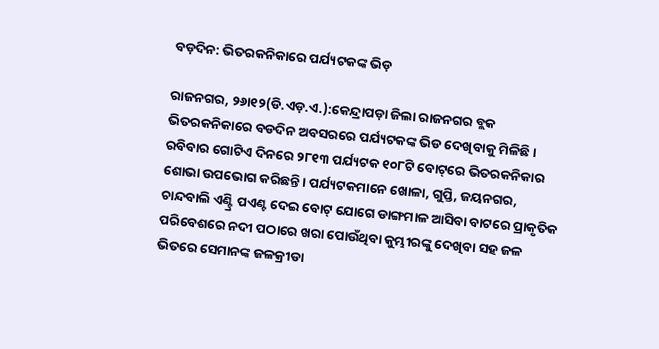ବଡ଼ଦିନ: ଭିତରକନିକାରେ ପର୍ଯ୍ୟଟକଙ୍କ ଭିଡ଼

ରାଜନଗର, ୨୬ା୧୨(ଡି.ଏଡ଼.ଏ.):କେନ୍ଦ୍ରାପଡ଼ା ଜିଲା ରାଜନଗର ବ୍ଲକ ଭିତରକନିକାରେ ବଡଦିନ ଅବସରରେ ପର୍ଯ୍ୟଟକଙ୍କ ଭିଡ ଦେଖିବାକୁ ମିଳିଛି। ରବିବାର ଗୋଟିଏ ଦିନରେ ୨୮୧୩ ପର୍ଯ୍ୟଟକ ୧୦୮ଟି ବୋଟ୍‌ରେ ଭିତରକନିକାର ଶୋଭା ଉପଭୋଗ କରିଛନ୍ତି। ପର୍ଯ୍ୟଟକମାନେ ଖୋଳା, ଗୁପ୍ତି, ଜୟନଗର, ଚାନ୍ଦବାଲି ଏଣ୍ଟ୍ରି ପଏଣ୍ଟ ଦେଇ ବୋଟ୍‌ ଯୋଗେ ଡାଙ୍ଗମାଳ ଆସିବା ବାଟରେ ପ୍ରାକୃତିକ ପରିବେଶରେ ନଦୀ ପଠାରେ ଖରା ପୋଉଁଥିବା କୁମ୍ଭୀରଙ୍କୁ ଦେଖିବା ସହ ଜଳ ଭିତରେ ସେମାନଙ୍କ ଜଳକ୍ରୀଡା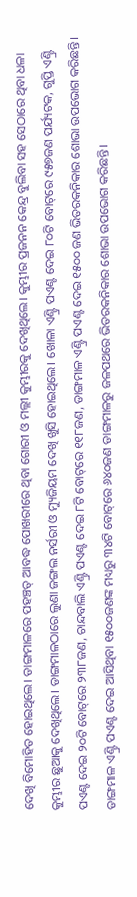ଦେଖି ବିମୋହିତ ହୋଇଥିଲେ। ଡାଙ୍ଗମାଳରେ ପହଞ୍ଚତ୍ ଆବଦ୍ଧ ପୋଖରୀରେ ଥିବା ଗୋରୀ ଓ ମଲ୍ଲୀ କୁମ୍ଭୀରକୁ ଦେଖିଥିଲେ। କୁମ୍ଭୀର ପ୍ରଜନନ କେନ୍ଦ୍ର ବୁଲିବା ସହ ସେଠାରେ ଥିବା ଧଳା କୁମ୍ଭୀର ଛୁଆକୁ ଦେଖିଥିଲେ। ଡାଙ୍ଗମାଳଠାରେ ଲୁଣା ଜଙ୍ଗଲ ନର୍ସରୀ ଓ ମ୍ୟୁଜିୟମ ଦେଖି ଖୁସି ହୋଇଥିଲେ। ଖୋଳା ଏଣ୍ଟ୍ରି ପଏଣ୍ଟ ଦେଇ ୮୦ଟି ବୋଟ୍‌ରେ ୯୫୭ଜଣ ପର୍ଯ୍ୟଟକ, ଗୁପ୍ତି ଏଣ୍ଟ୍ରି ପଏଣ୍ଟ ଦେଇ ୨୦ଟି ବୋଟ୍‌ରେ ୨୩୮ଜଣ, ଚାନ୍ଦବାଲି ଏଣ୍ଟ୍ରି ପଏଣ୍ଟ ଦେଇ ୮ଟି ବୋଟ୍‌ରେ ୧୧୮ଜଣ, ଡାଙ୍ଗମାଳ ଏଣ୍ଟ୍ରି ପଏଣ୍ଟ ଦେଇ ୧୫୦୦ ଜଣ ଭିତରକନିକାର ଶୋଭା ଉପଭୋଗ କରିଛନ୍ତି। ଡାଙ୍ଗମାଳ ଏଣ୍ଟ୍ରି ପଏଣ୍ଟ ଦେଇ ଆସିଥିବା ୧୫୦୦ଜଣଙ୍କ ମଧ୍ୟରୁ ୩୪ଟି ବୋଟ୍‌ରେ ୬୪୦ଜଣ ଡାଙ୍ଗମାଳରୁ ଜଳପଥରେ ଭିତରକନିକାର ଶୋଭା ଉପଭୋଗ କରିଛନ୍ତି।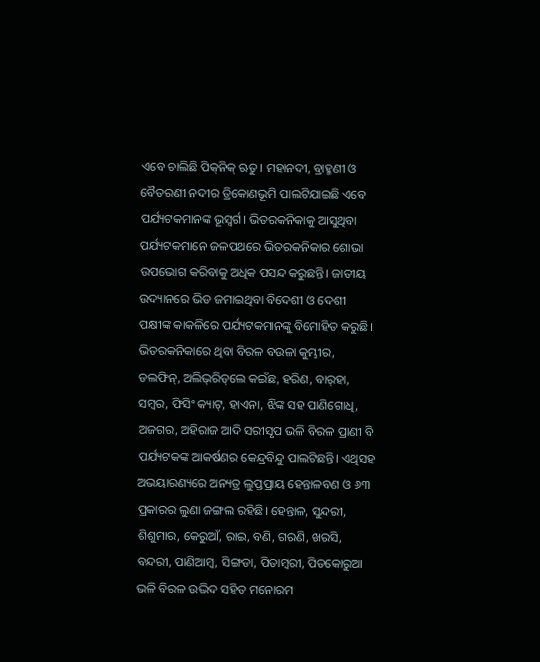ଏବେ ଚାଲିଛି ପିକ୍‌ନିକ୍‌ ଋତୁ। ମହାନଦୀ, ବ୍ରାହ୍ମଣୀ ଓ ବୈତରଣୀ ନଦୀର ତ୍ରିକୋଣଭୂମି ପାଲଟିଯାଇଛି ଏବେ ପର୍ଯ୍ୟଟକମାନଙ୍କ ଭୂସ୍ବର୍ଗ। ଭିତରକନିକାକୁ ଆସୁଥିବା ପର୍ଯ୍ୟଟକମାନେ ଜଳପଥରେ ଭିତରକନିକାର ଶୋଭା ଉପଭୋଗ କରିବାକୁ ଅଧିକ ପସନ୍ଦ କରୁଛନ୍ତି। ଜାତୀୟ ଉଦ୍ୟାନରେ ଭିଡ ଜମାଇଥିବା ବିଦେଶୀ ଓ ଦେଶୀ ପକ୍ଷୀଙ୍କ କାକଳିରେ ପର୍ଯ୍ୟଟକମାନଙ୍କୁ ବିମୋହିତ କରୁଛି। ଭିତରକନିକାରେ ଥିବା ବିରଳ ବଉଳା କୁମ୍ଭୀର, ଡଲଫିନ୍‌, ଅଲିଭ୍‌ରିଡ୍‌ଲେ କଇଁଛ, ହରିଣ, ବାର୍‌ହା, ସମ୍ବର, ଫିସିଂ କ୍ୟାଟ୍‌, ହାଏନା, ଝିଙ୍କ ସହ ପାଣିଗୋଧି, ଅଜଗର, ଅହିରାଜ ଆଦି ସରୀସୃପ ଭଳି ବିରଳ ପ୍ରାଣୀ ବି ପର୍ଯ୍ୟଟକଙ୍କ ଆକର୍ଷଣର କେନ୍ଦ୍ରବିନ୍ଦୁ ପାଲଟିଛନ୍ତି। ଏଥିସହ ଅଭୟାରଣ୍ୟରେ ଅନ୍ୟତ୍ର ଲୁପ୍ତପ୍ରାୟ ହେନ୍ତାଳବଣ ଓ ୬୩ ପ୍ରକାରର ଲୁଣା ଜଙ୍ଗଲ ରହିଛି। ହେନ୍ତାଳ, ସୁନ୍ଦରୀ, ଶିଶୁମାର, କେରୁଆଁ, ରାଇ, ବଣି, ଗରଣି, ଖରସି, ବନ୍ଦରୀ, ପାଣିଆମ୍ବ, ସିଙ୍ଗଡା, ପିତାମ୍ବରୀ, ପିତକୋରୁଆ ଭଳି ବିରଳ ଉଦ୍ଭିଦ ସହିତ ମନୋରମ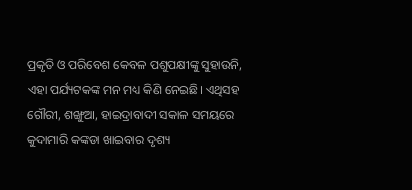ପ୍ରକୃତି ଓ ପରିବେଶ କେବଳ ପଶୁପକ୍ଷୀଙ୍କୁ ସୁହାଉନି, ଏହା ପର୍ଯ୍ୟଟକଙ୍କ ମନ ମଧ୍ୟ କିଣି ନେଇଛି। ଏଥିସହ ଗୌରୀ, ଶଙ୍ଖୁଆ, ହାଇଦ୍ରାବାଦୀ ସକାଳ ସମୟରେ କୁଦାମାରି କଙ୍କଡା ଖାଇବାର ଦୃଶ୍ୟ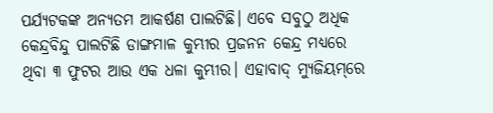ପର୍ଯ୍ୟଟକଙ୍କ ଅନ୍ୟତମ ଆକର୍ଷଣ ପାଲଟିଛି। ଏବେ ସବୁଠୁ ଅଧିକ କେନ୍ଦ୍ରବିନ୍ଦୁ ପାଲଟିଛି ଡାଙ୍ଗମାଳ କୁମ୍ଭୀର ପ୍ରଜନନ କେନ୍ଦ୍ର ମଧ୍ୟରେ ଥିବା ୩ ଫୁଟର ଆଉ ଏକ ଧଳା କୁମ୍ଭୀର। ଏହାବାଦ୍‌ ମ୍ୟୁଜିୟମ୍‌ରେ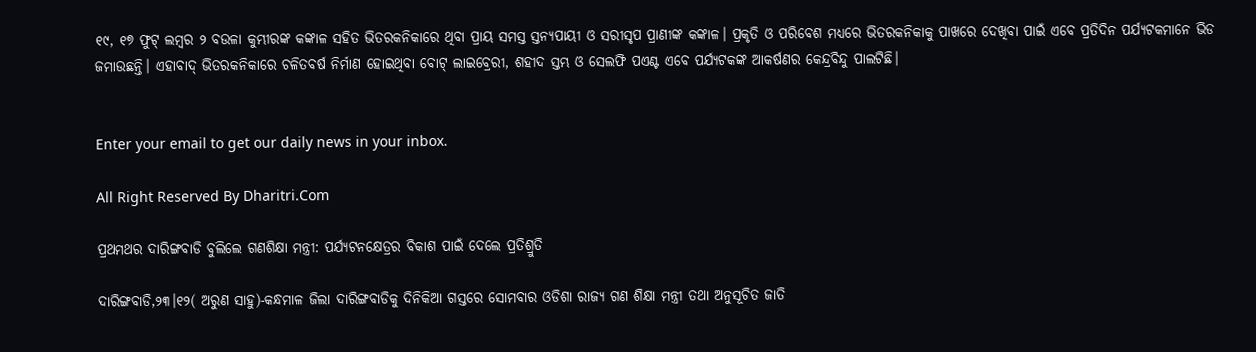୧୯, ୧୭ ଫୁଟ୍‌ ଲମ୍ବର ୨ ବଉଳା କୁମ୍ଭୀରଙ୍କ କଙ୍କାଳ ସହିତ ଭିତରକନିକାରେ ଥିବା ପ୍ରାୟ ସମସ୍ତ ସ୍ତନ୍ୟପାୟୀ ଓ ସରୀସୃପ ପ୍ରାଣୀଙ୍କ କଙ୍କାଳ। ପ୍ରକୃତି ଓ ପରିବେଶ ମଧ୍ୟରେ ଭିତରକନିକାକୁ ପାଖରେ ଦେଖିବା ପାଇଁ ଏବେ ପ୍ରତିଦିନ ପର୍ଯ୍ୟଟକମାନେ ଭିଡ ଜମାଉଛନ୍ତି। ଏହାବାଦ୍‌ ଭିତରକନିକାରେ ଚଳିତବର୍ଷ ନିର୍ମାଣ ହୋଇଥିବା ବୋଟ୍‌ ଲାଇବ୍ରେରୀ, ଶହୀଦ ସ୍ତମ୍ଭ ଓ ସେଲଫି ପଏଣ୍ଟ ଏବେ ପର୍ଯ୍ୟଟକଙ୍କ ଆକର୍ଷଣର କେନ୍ଦ୍ରବିନ୍ଦୁ ପାଲଟିଛି।


Enter your email to get our daily news in your inbox.

All Right Reserved By Dharitri.Com

ପ୍ରଥମଥର ଦାରିଙ୍ଗବାଡି ବୁଲିଲେ ଗଣଶିକ୍ଷା ମନ୍ତ୍ରୀ: ପର୍ଯ୍ୟଟନକ୍ଷେତ୍ରର ବିକାଶ ପାଇଁ ଦେଲେ ପ୍ରତିଶ୍ରୁତି

ଦାରିଙ୍ଗବାଡି,୨୩।୧୨( ଅରୁଣ ସାହୁ)-କନ୍ଧମାଳ ଜିଲା ଦାରିଙ୍ଗବାଡିକୁ ଦିନିକିଆ ଗସ୍ତରେ ସୋମବାର ଓଡିଶା ରାଜ୍ୟ ଗଣ ଶିକ୍ଷା ମନ୍ତ୍ରୀ ତଥା ଅନୁସୂଚିତ ଜାତି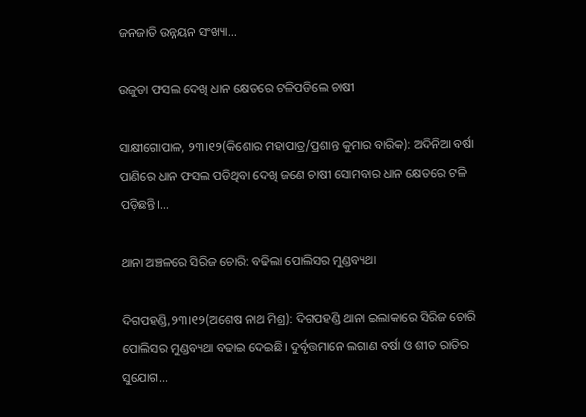ଜନଜାତି ଉନ୍ନୟନ ସଂଖ୍ୟା...

ଉଜୁଡା ଫସଲ ଦେଖି ଧାନ କ୍ଷେତରେ ଟଳିପଡିଲେ ଚାଷୀ

ସାକ୍ଷୀଗୋପାଳ, ୨୩।୧୨(କିଶୋର ମହାପାତ୍ର/ପ୍ରଶାନ୍ତ କୁମାର ବାରିକ): ଅଦିନିଆ ବର୍ଷା ପାଣିରେ ଧାନ ଫସଲ ପଡିଥିବା ଦେଖି ଜଣେ ଚାଷୀ ସୋମବାର ଧାନ କ୍ଷେତରେ ଟଳି ପଡ଼ିଛନ୍ତି।...

ଥାନା ଅଞ୍ଚଳରେ ସିରିଜ ଚୋରି: ବଢିଲା ପୋଲିସର ମୁଣ୍ଡବ୍ୟଥା

ଦିଗପହଣ୍ଡି,୨୩।୧୨(ଅଶେଷ ନାଥ ମିଶ୍ର): ଦିଗପହଣ୍ଡି ଥାନା ଇଲାକାରେ ସିରିଜ ଚୋରି ପୋଲିସର ମୁଣ୍ଡବ୍ୟଥା ବଢାଇ ଦେଇଛି। ଦୁର୍ବୃତ୍ତମାନେ ଲଗାଣ ବର୍ଷା ଓ ଶୀତ ରାତିର ସୁଯୋଗ...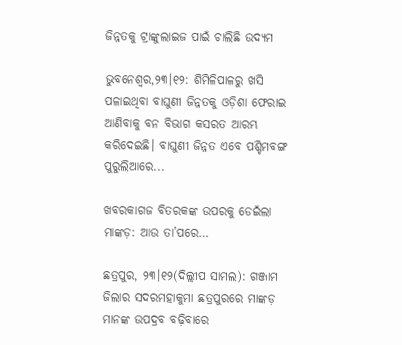ଜିନ୍ନତକୁ ଟ୍ରାଙ୍କୁଲାଇଜ ପାଇଁ ଚାଲିଛି ଉଦ୍ୟମ

ଭୁବନେଶ୍ୱର,୨୩।୧୨: ଶିମିଳିପାଳରୁ ଖସି ପଳାଇଥିବା ବାଘୁଣୀ ଜିନ୍ନତକୁ ଓଡ଼ିଶା ଫେରାଇ ଆଣିବାକୁ ବନ ବିଭାଗ କସରତ ଆରମ୍ଭ କରିଦେଇଛି। ବାଘୁଣୀ ଜିନ୍ନତ ଏବେ ପଶ୍ଚିମବଙ୍ଗ ପୁରୁଲିଆରେ...

ଖବରକାଗଜ ବିତରକଙ୍କ ଉପରକୁ ଡେଇଁଲା ମାଙ୍କଡ଼: ଆଉ ତା’ପରେ…

ଛତ୍ରପୁର, ୨୩।୧୨(ଦିଲ୍ଲୀପ ସାମଲ): ଗଞ୍ଜାମ ଜିଲାର ସଦରମହାକୁମା ଛତ୍ରପୁରରେ ମାଙ୍କଡ଼ ମାନଙ୍କ ଉପଦ୍ରବ ବଢ଼ିବାରେ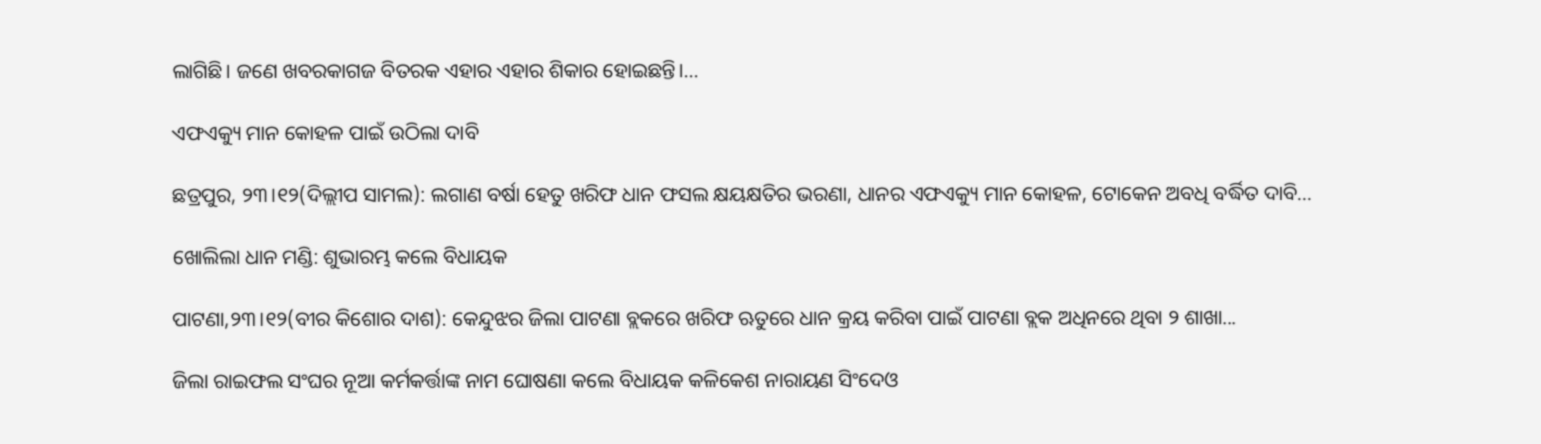ଲାଗିଛି। ଜଣେ ଖବରକାଗଜ ବିତରକ ଏହାର ଏହାର ଶିକାର ହୋଇଛନ୍ତି।...

ଏଫଏକ୍ୟୁ ମାନ କୋହଳ ପାଇଁ ଉଠିଲା ଦାବି

ଛତ୍ରପୁର, ୨୩।୧୨(ଦିଲ୍ଲୀପ ସାମଲ): ଲଗାଣ ବର୍ଷା ହେତୁ ଖରିଫ ଧାନ ଫସଲ କ୍ଷୟକ୍ଷତିର ଭରଣା, ଧାନର ଏଫଏକ୍ୟୁ ମାନ କୋହଳ, ଟୋକେନ ଅବଧି ବର୍ଦ୍ଧିତ ଦାବି...

ଖୋଲିଲା ଧାନ ମଣ୍ଡି: ଶୁଭାରମ୍ଭ କଲେ ବିଧାୟକ

ପାଟଣା,୨୩।୧୨(ବୀର କିଶୋର ଦାଶ): କେନ୍ଦୁଝର ଜିଲା ପାଟଣା ବ୍ଲକରେ ଖରିଫ ଋତୁରେ ଧାନ କ୍ରୟ କରିବା ପାଇଁ ପାଟଣା ବ୍ଲକ ଅଧିନରେ ଥିବା ୨ ଶାଖା...

ଜିଲା ରାଇଫଲ ସଂଘର ନୂଆ କର୍ମକର୍ତ୍ତାଙ୍କ ନାମ ଘୋଷଣା କଲେ ବିଧାୟକ କଳିକେଶ ନାରାୟଣ ସିଂଦେଓ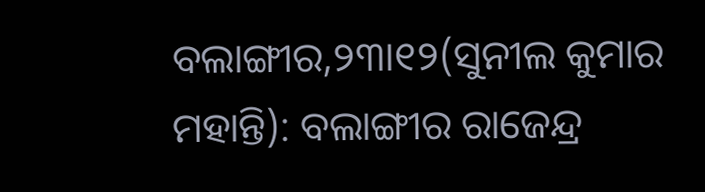ବଲାଙ୍ଗୀର,୨୩ା୧୨(ସୁନୀଲ କୁମାର ମହାନ୍ତି): ବଲାଙ୍ଗୀର ରାଜେନ୍ଦ୍ର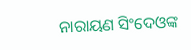ନାରାୟଣ ସିଂଦେଓଙ୍କ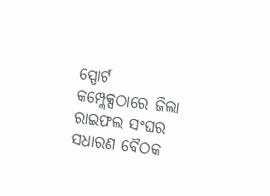ସ୍ପୋର୍ଟ କମ୍ପ୍ଲେକ୍ସଠାରେ ଜିଲା ରାଇଫଲ ସଂଘର ସଧାରଣ ବୈଠକ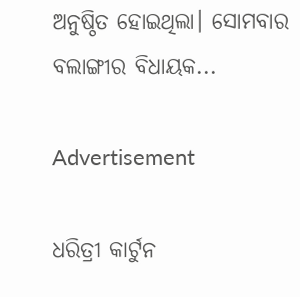ଅନୁଷ୍ଠିତ ହୋଇଥିଲା। ସୋମବାର ବଲାଙ୍ଗୀର ବିଧାୟକ...

Advertisement

ଧରିତ୍ରୀ କାର୍ଟୁନ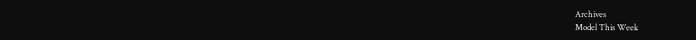Archives
Model This Week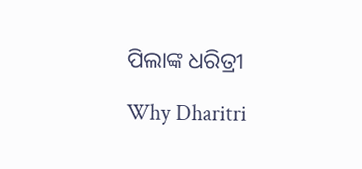ପିଲାଙ୍କ ଧରିତ୍ରୀ

Why Dharitri